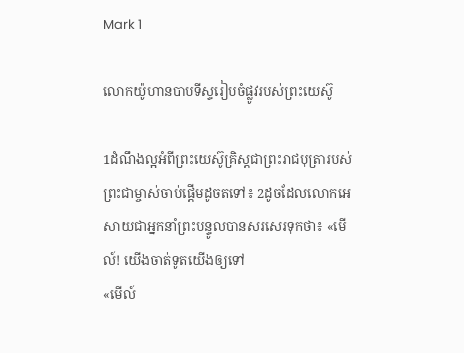Mark 1

លោកយ៉ូហានបាបទីស្ទរៀបចំផ្លូវរបស់ព្រះយេស៊ូ

1ដំណឹងល្អអំពីព្រះយេស៊ូគ្រិស្ដជាព្រះរាជបុត្រារបស់ព្រះជាម្ចាស់ចាប់ផ្ដើមដូចតទៅ៖ 2ដូចដែលលោកអេសាយជាអ្នកនាំព្រះបន្ទូលបានសរសេរទុកថា៖ «មើល៍! យើងចាត់ទូតយើងឲ្យទៅ
«មើល៍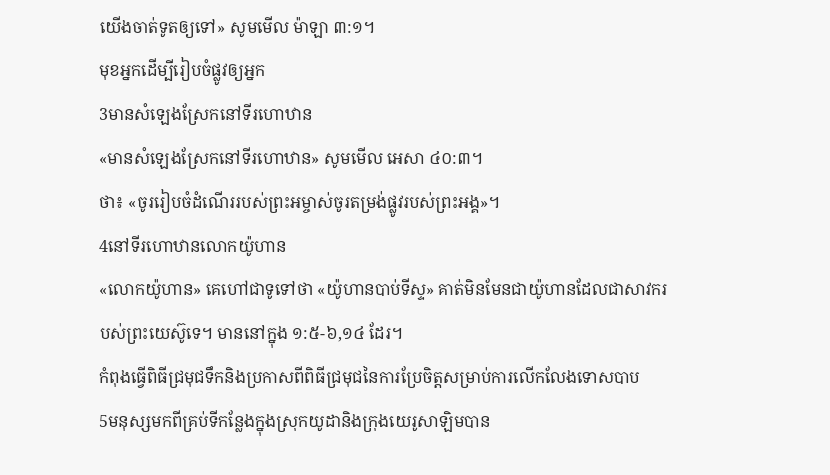យើងចាត់ទូតឲ្យទៅ» សូមមើល ម៉ាឡា ៣:១។
មុខអ្នកដើម្បីរៀបចំផ្លូវឲ្យអ្នក
3មានសំឡេងស្រែកនៅទីរហោឋាន
«មានសំឡេងស្រែកនៅទីរហោឋាន» សូមមើល អេសា ៤០:៣។
ថា៖ «ចូររៀបចំដំណើររបស់ព្រះអម្ចាស់ចូរតម្រង់ផ្លូវរបស់ព្រះអង្គ»។
4នៅទីរហោឋានលោកយ៉ូហាន
«លោកយ៉ូហាន» គេហៅជាទូទៅថា «យ៉ូហានបាប់ទីស្ទ» គាត់មិនមែនជាយ៉ូហានដែលជាសាវករបស់ព្រះយេស៊ូទេ។ មាននៅក្នុង ១:៥-៦,១៤ ដែរ។
កំពុងធ្វើពិធីជ្រមុជទឹកនិងប្រកាសពីពិធីជ្រមុជនៃការប្រែចិត្ដសម្រាប់ការលើកលែងទោសបាប
5មនុស្សមកពីគ្រប់ទីកន្លែងក្នុងស្រុកយូដានិងក្រុងយេរូសាឡិមបាន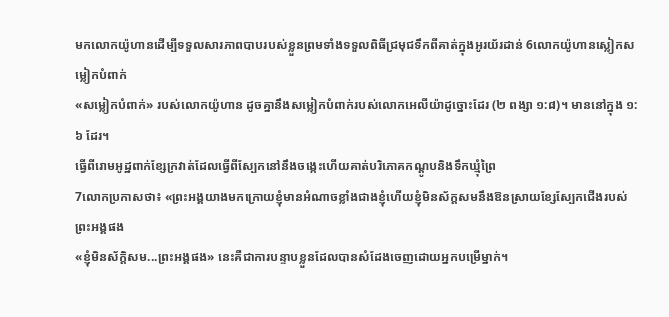មកលោកយ៉ូហានដើម្បីទទួលសារភាពបាបរបស់ខ្លួនព្រមទាំងទទួលពិធីជ្រមុជទឹកពីគាត់ក្នុងអូរយ័រដាន់ 6លោកយ៉ូហានស្លៀកសម្លៀកបំពាក់
«សម្លៀកបំពាក់» របស់លោកយ៉ូហាន ដូចគ្នានឹងសម្លៀកបំពាក់របស់លោកអេលីយ៉ាដូច្នោះដែរ (២ ពង្សា ១:៨)។ មាននៅក្នុង ១:៦ ដែរ។
ធ្វើពីរោមអូដ្ឋពាក់ខ្សែក្រវាត់ដែលធ្វើពីស្បែកនៅនឹងចង្កេះហើយគាត់បរិភោគកណ្ដូបនិងទឹកឃ្មុំព្រៃ
7លោកប្រកាសថា៖ «ព្រះអង្គយាងមកក្រោយខ្ញុំមានអំណាចខ្លាំងជាងខ្ញុំហើយខ្ញុំមិនស័ក្ដសមនឹងឱនស្រាយខ្សែស្បែកជើងរបស់ព្រះអង្គផង
«ខ្ញុំមិនស័ក្តិសម...ព្រះអង្គផង» នេះគឺជាការបន្ទាបខ្លួនដែលបានសំដែងចេញដោយអ្នកបម្រើម្នាក់។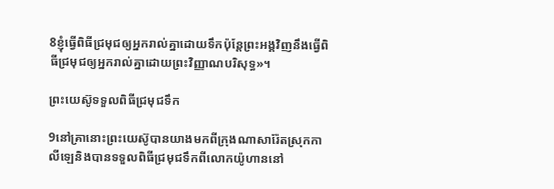8ខ្ញុំធ្វើពិធីជ្រមុជឲ្យអ្នករាល់គ្នាដោយទឹកប៉ុន្ដែព្រះអង្គវិញនឹងធ្វើពិធីជ្រមុជឲ្យអ្នករាល់គ្នាដោយព្រះវិញ្ញាណបរិសុទ្ធ»។

ព្រះយេស៊ូទទួលពិធីជ្រមុជទឹក

9នៅគ្រានោះព្រះយេស៊ូបានយាងមកពីក្រុងណាសារ៉ែតស្រុកកាលីឡេនិងបានទទួលពិធីជ្រមុជទឹកពីលោកយ៉ូហាននៅ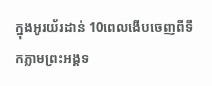ក្នុងអូរយ័រដាន់ 10ពេលងើបចេញពីទឹកភ្លាមព្រះអង្គទ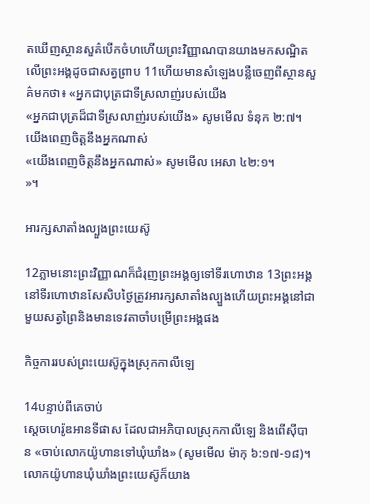តឃើញស្ថានសួគ៌បើកចំហហើយព្រះវិញ្ញាណបានយាងមកសណ្ឋិតលើព្រះអង្គដូចជាសត្វព្រាប 11ហើយមានសំឡេងបន្លឺចេញពីស្ថានសួគ៌មកថា៖ «អ្នកជាបុត្រជាទីស្រលាញ់របស់យើង
«អ្នកជាបុត្រដ៏ជាទីស្រលាញ់របស់យើង» សូមមើល ទំនុក ២:៧។
យើងពេញចិត្ដនឹងអ្នកណាស់
«យើងពេញចិត្តនឹងអ្នកណាស់» សូមមើល អេសា ៤២:១។
»។

អារក្សសាតាំងល្បួងព្រះយេស៊ូ

12ភ្លាមនោះព្រះវិញ្ញាណក៏ជំរុញព្រះអង្គឲ្យទៅទីរហោឋាន 13ព្រះអង្គនៅទីរហោឋានសែសិបថ្ងៃត្រូវអារក្សសាតាំងល្បួងហើយព្រះអង្គនៅជាមួយសត្វព្រៃនិងមានទេវតាចាំបម្រើព្រះអង្គផង

កិច្ចការរបស់ព្រះយេស៊ូក្នុងស្រុកកាលីឡេ

14បន្ទាប់ពីគេចាប់
ស្ដេចហេរ៉ូឌអានទីផាស ដែលជាអភិបាលស្រុកកាលីឡេ និងពើស៊ីបាន «ចាប់លោកយ៉ូហានទៅឃុំឃាំង» (សូមមើល ម៉ាកុ ៦:១៧-១៨)។
លោកយ៉ូហានឃុំឃាំងព្រះយេស៊ូក៏យាង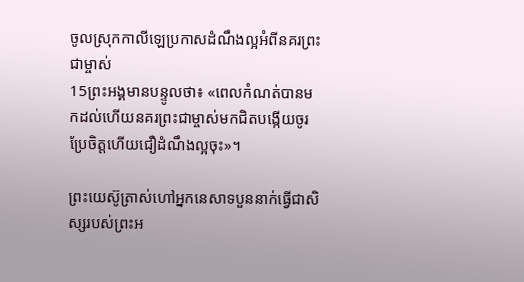ចូលស្រុកកាលីឡេប្រកាសដំណឹងល្អអំពីនគរព្រះជាម្ចាស់
15ព្រះអង្គមានបន្ទូលថា៖ «ពេលកំណត់បានមកដល់ហើយនគរព្រះជាម្ចាស់មកជិតបង្កើយចូរប្រែចិត្ដហើយជឿដំណឹងល្អចុះ»។

ព្រះយេស៊ូត្រាស់ហៅអ្នកនេសាទបួននាក់ធ្វើជាសិស្សរបស់ព្រះអ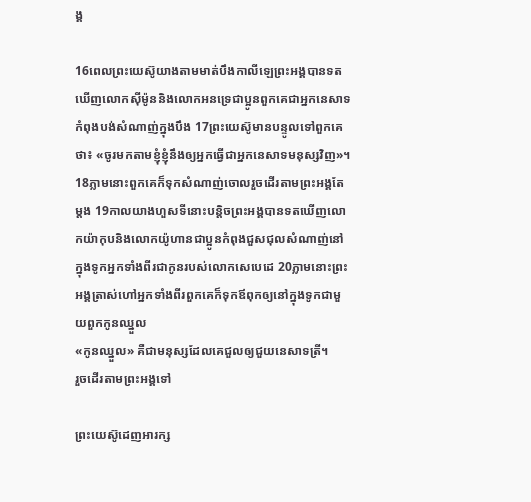ង្គ

16ពេលព្រះយេស៊ូយាងតាមមាត់បឹងកាលីឡេព្រះអង្គបានទតឃើញលោកស៊ីម៉ូននិងលោកអនទ្រេជាប្អូនពួកគេជាអ្នកនេសាទកំពុងបង់សំណាញ់ក្នុងបឹង 17ព្រះយេស៊ូមានបន្ទូលទៅពួកគេថា៖ «ចូរមកតាមខ្ញុំខ្ញុំនឹងឲ្យអ្នកធ្វើជាអ្នកនេសាទមនុស្សវិញ»។ 18ភ្លាមនោះពួកគេក៏ទុកសំណាញ់ចោលរួចដើរតាមព្រះអង្គតែម្ដង 19កាលយាងហួសទីនោះបន្ដិចព្រះអង្គបានទតឃើញលោកយ៉ាកុបនិងលោកយ៉ូហានជាប្អូនកំពុងជួសជុលសំណាញ់នៅក្នុងទូកអ្នកទាំងពីរជាកូនរបស់លោកសេបេដេ 20ភ្លាមនោះព្រះអង្គត្រាស់ហៅអ្នកទាំងពីរពួកគេក៏ទុកឪពុកឲ្យនៅក្នុងទូកជាមួយពួកកូនឈ្នួល
«កូនឈ្នួល» គឺជាមនុស្សដែលគេជួលឲ្យជួយនេសាទត្រី។
រួចដើរតាមព្រះអង្គទៅ

ព្រះយេស៊ូដេញអារក្ស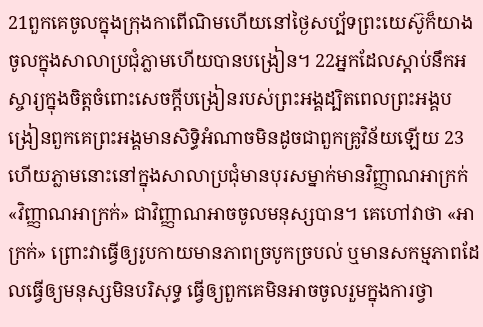21ពួកគេចូលក្នុងក្រុងកាពើណិមហើយនៅថ្ងៃសប្ប័ទព្រះយេស៊ូក៏យាងចូលក្នុងសាលាប្រជុំភ្លាមហើយបានបង្រៀន។ 22អ្នកដែលស្ដាប់នឹកអស្ចារ្យក្នុងចិត្ដចំពោះសេចក្ដីបង្រៀនរបស់ព្រះអង្គដ្បិតពេលព្រះអង្គបង្រៀនពួកគេព្រះអង្គមានសិទ្ធិអំណាចមិនដូចជាពួកគ្រូវិន័យឡើយ 23ហើយភ្លាមនោះនៅក្នុងសាលាប្រជុំមានបុរសម្នាក់មានវិញ្ញាណអាក្រក់
«វិញ្ញាណអាក្រក់» ជាវិញ្ញាណអាចចូលមនុស្សបាន។ គេហៅវាថា «អាក្រក់» ព្រោះវាធ្វើឲ្យរូបកាយមានភាពច្របូកច្របល់ ឬមានសកម្មភាពដែលធ្វើឲ្យមនុស្សមិនបរិសុទ្ធ ធ្វើឲ្យពួកគេមិនអាចចូលរួមក្នុងការថ្វា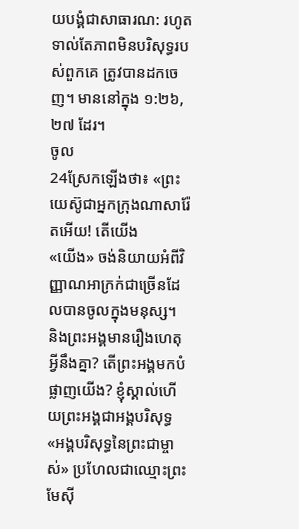យបង្គំជាសាធារណ: រហូតទាល់តែភាពមិនបរិសុទ្ធរបស់ពួកគេ ត្រូវបានដកចេញ។ មាននៅក្នុង ១:២៦,២៧ ដែរ។
ចូល
24ស្រែកឡើងថា៖ «ព្រះយេស៊ូជាអ្នកក្រុងណាសារ៉ែតអើយ! តើយើង
«យើង» ចង់និយាយអំពីវិញ្ញាណអាក្រក់ជាច្រើនដែលបានចូលក្នុងមនុស្ស។
និងព្រះអង្គមានរឿងហេតុអ្វីនឹងគ្នា? តើព្រះអង្គមកបំផ្លាញយើង? ខ្ញុំស្គាល់ហើយព្រះអង្គជាអង្គបរិសុទ្ធ
«អង្គបរិសុទ្ធនៃព្រះជាម្ចាស់» ប្រហែលជាឈ្មោះព្រះមែស៊ី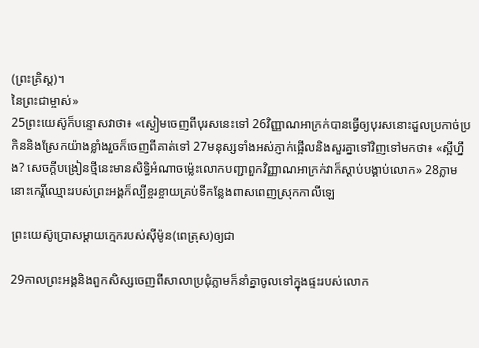(ព្រះគ្រិស្ត)។
នៃព្រះជាម្ចាស់»
25ព្រះយេស៊ូក៏បន្ទោសវាថា៖ «ស្ងៀមចេញពីបុរសនេះទៅ 26វិញ្ញាណអាក្រក់បានធ្វើឲ្យបុរសនោះដួលប្រកាច់ប្រកិននិងស្រែកយ៉ាងខ្លាំងរួចក៏ចេញពីគាត់ទៅ 27មនុស្សទាំងអស់ភ្ញាក់ផ្អើលនិងសួរគ្នាទៅវិញទៅមកថា៖ «ស្អីហ្នឹង? សេចក្ដីបង្រៀនថ្មីនេះមានសិទ្ធិអំណាចម៉្លេះលោកបញ្ជាពួកវិញ្ញាណអាក្រក់វាក៏ស្ដាប់បង្គាប់លោក» 28ភ្លាមនោះកេរ្តិ៍ឈ្មោះរបស់ព្រះអង្គក៏ល្បីខ្ចរខ្ចាយគ្រប់ទីកន្លែងពាសពេញស្រុកកាលីឡេ

ព្រះយេស៊ូប្រោសម្តាយក្មេករបស់ស៊ីម៉ូន(ពេត្រុស)ឲ្យជា

29កាលព្រះអង្គនិងពួកសិស្សចេញពីសាលាប្រជុំភ្លាមក៏នាំគ្នាចូលទៅក្នុងផ្ទះរបស់លោក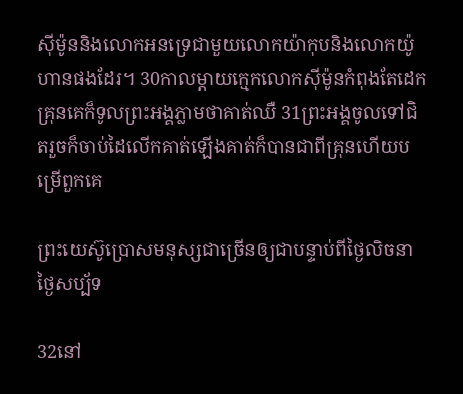ស៊ីម៉ូននិងលោកអនទ្រេជាមួយលោកយ៉ាកុបនិងលោកយ៉ូហានផងដែរ។ 30កាលម្ដាយក្មេកលោកស៊ីម៉ូនកំពុងតែដេកគ្រុនគេក៏ទូលព្រះអង្គភ្លាមថាគាត់ឈឺ 31ព្រះអង្គចូលទៅជិតរួចក៏ចាប់ដៃលើកគាត់ឡើងគាត់ក៏បានជាពីគ្រុនហើយបម្រើពួកគេ

ព្រះយេស៊ូប្រោសមនុស្សជាច្រើនឲ្យជាបន្ទាប់ពីថ្ងៃលិចនាថ្ងៃសប្ប័ទ

32នៅ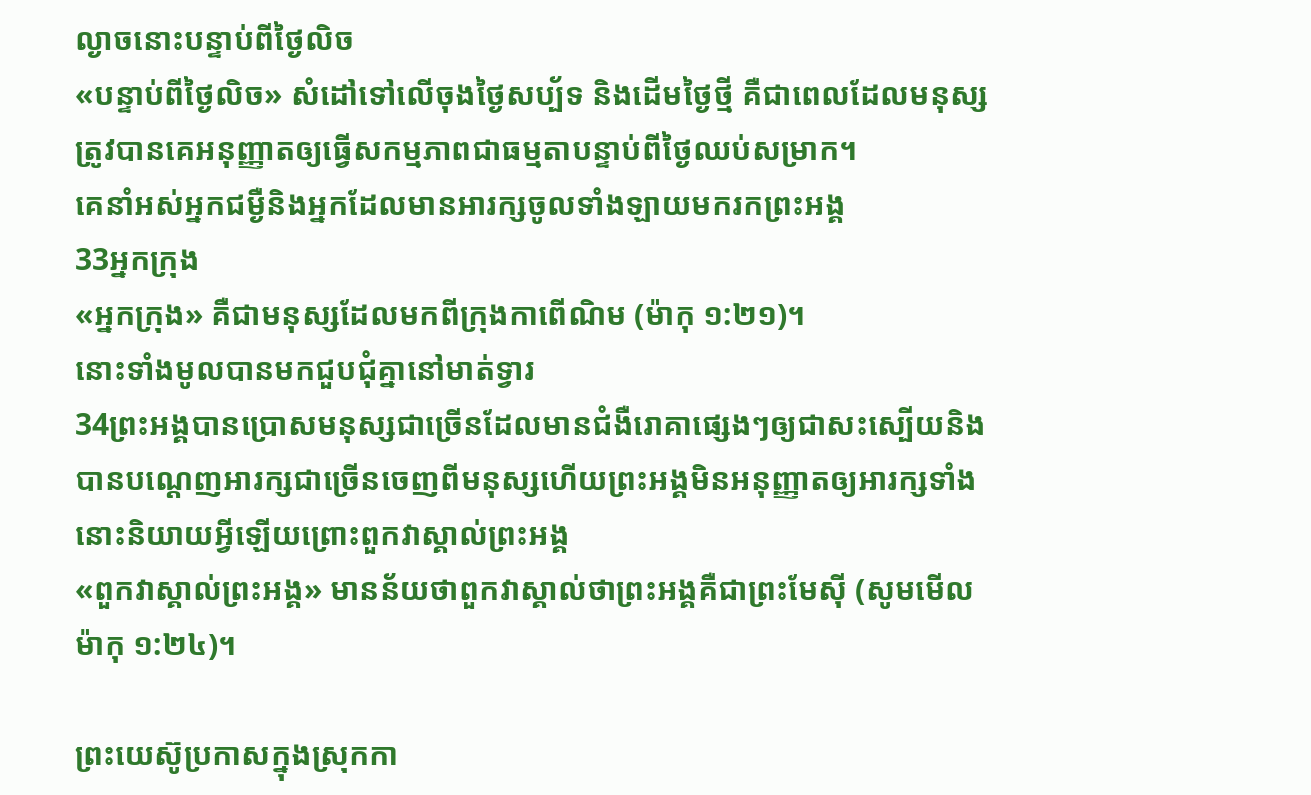ល្ងាចនោះបន្ទាប់ពីថ្ងៃលិច
«បន្ទាប់ពីថ្ងៃលិច» សំដៅទៅលើចុងថ្ងៃសប្ប័ទ និងដើមថ្ងៃថ្មី គឺជាពេលដែលមនុស្សត្រូវបានគេអនុញ្ញាតឲ្យធ្វើសកម្មភាពជាធម្មតាបន្ទាប់ពីថ្ងៃឈប់សម្រាក។
គេនាំអស់អ្នកជម្ងឺនិងអ្នកដែលមានអារក្សចូលទាំងឡាយមករកព្រះអង្គ
33អ្នកក្រុង
«អ្នកក្រុង» គឺជាមនុស្សដែលមកពីក្រុងកាពើណិម (ម៉ាកុ ១:២១)។
នោះទាំងមូលបានមកជួបជុំគ្នានៅមាត់ទ្វារ
34ព្រះអង្គបានប្រោសមនុស្សជាច្រើនដែលមានជំងឺរោគាផ្សេងៗឲ្យជាសះស្បើយនិងបានបណ្ដេញអារក្សជាច្រើនចេញពីមនុស្សហើយព្រះអង្គមិនអនុញ្ញាតឲ្យអារក្សទាំងនោះនិយាយអ្វីឡើយព្រោះពួកវាស្គាល់ព្រះអង្គ
«ពួកវាស្គាល់ព្រះអង្គ» មានន័យថាពួកវាស្គាល់ថាព្រះអង្គគឺជាព្រះមែស៊ី (សូមមើល ម៉ាកុ ១:២៤)។

ព្រះយេស៊ូប្រកាសក្នុងស្រុកកា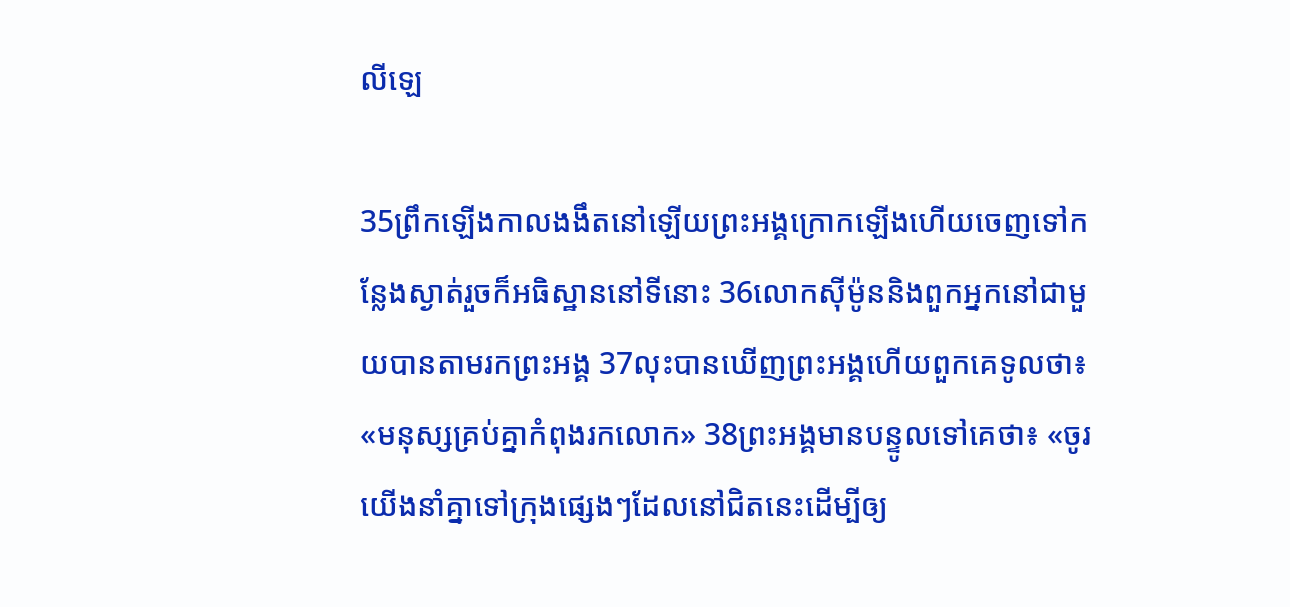លីឡេ

35ព្រឹកឡើងកាលងងឹតនៅឡើយព្រះអង្គក្រោកឡើងហើយចេញទៅកន្លែងស្ងាត់រួចក៏អធិស្ឋាននៅទីនោះ 36លោកស៊ីម៉ូននិងពួកអ្នកនៅជាមួយបានតាមរកព្រះអង្គ 37លុះបានឃើញព្រះអង្គហើយពួកគេទូលថា៖ «មនុស្សគ្រប់គ្នាកំពុងរកលោក» 38ព្រះអង្គមានបន្ទូលទៅគេថា៖ «ចូរយើងនាំគ្នាទៅក្រុងផ្សេងៗដែលនៅជិតនេះដើម្បីឲ្យ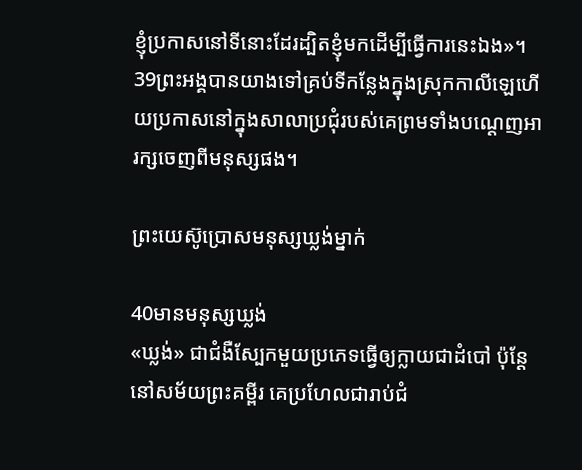ខ្ញុំប្រកាសនៅទីនោះដែរដ្បិតខ្ញុំមកដើម្បីធ្វើការនេះឯង»។ 39ព្រះអង្គបានយាងទៅគ្រប់ទីកន្លែងក្នុងស្រុកកាលីឡេហើយប្រកាសនៅក្នុងសាលាប្រជុំរបស់គេព្រមទាំងបណ្ដេញអារក្សចេញពីមនុស្សផង។

ព្រះយេស៊ូប្រោសមនុស្សឃ្លង់ម្នាក់

40មានមនុស្សឃ្លង់
«ឃ្លង់» ជាជំងឺស្បែកមួយប្រភេទធ្វើឲ្យក្លាយជាដំបៅ ប៉ុន្ដែនៅសម័យព្រះគម្ពីរ គេប្រហែលជារាប់ជំ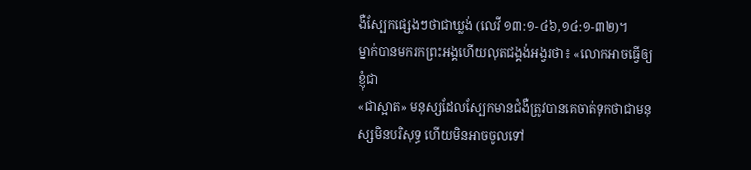ងឺស្បែកផ្សេងៗថាជាឃ្លង់ (លេវី ១៣:១-៤៦,១៤:១-៣២)។
ម្នាក់បានមករកព្រះអង្គហើយលុតជង្គង់អង្វរថា៖ «លោកអាចធ្វើឲ្យខ្ញុំជា
«ជាស្អាត» មនុស្សដែលស្បែកមានជំងឺត្រូវបានគេចាត់ទុកថាជាមនុស្សមិនបរិសុទ្ធ ហើយមិនអាចចូលទៅ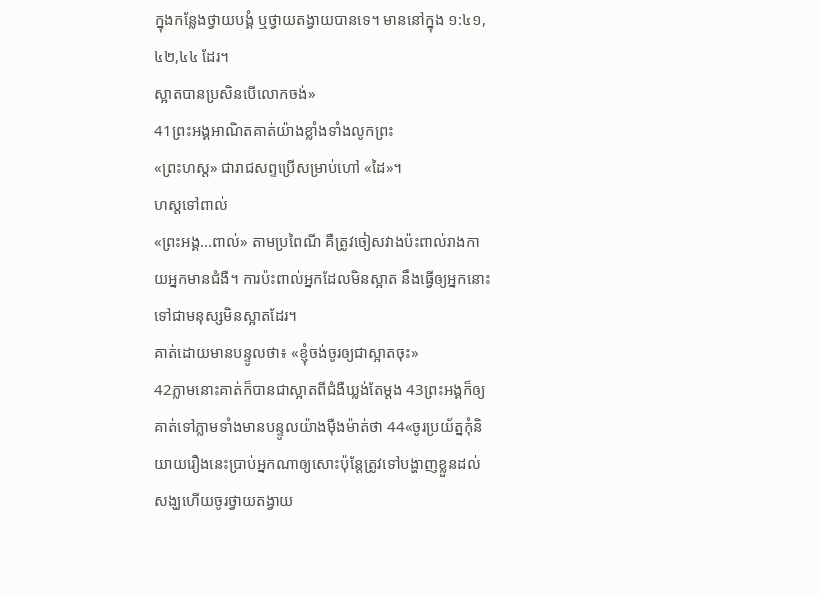ក្នុងកន្លែងថ្វាយបង្គំ ឬថ្វាយតង្វាយបានទេ។ មាននៅក្នុង ១:៤១,៤២,៤៤ ដែរ។
ស្អាតបានប្រសិនបើលោកចង់»
41ព្រះអង្គអាណិតគាត់យ៉ាងខ្លាំងទាំងលូកព្រះ
«ព្រះហស្ត» ជារាជសព្ទប្រើសម្រាប់ហៅ «ដៃ»។
ហស្ដទៅពាល់
«ព្រះអង្គ...ពាល់» តាមប្រពៃណី គឺត្រូវចៀសវាងប៉ះពាល់រាងកាយអ្នកមានជំងឺ។ ការប៉ះពាល់អ្នកដែលមិនស្អាត នឹងធ្វើឲ្យអ្នកនោះទៅជាមនុស្សមិនស្អាតដែរ។
គាត់ដោយមានបន្ទូលថា៖ «ខ្ញុំចង់ចូរឲ្យជាស្អាតចុះ»
42ភ្លាមនោះគាត់ក៏បានជាស្អាតពីជំងឺឃ្លង់តែម្ដង 43ព្រះអង្គក៏ឲ្យគាត់ទៅភ្លាមទាំងមានបន្ទូលយ៉ាងម៉ឺងម៉ាត់ថា 44«ចូរប្រយ័ត្នកុំនិយាយរឿងនេះប្រាប់អ្នកណាឲ្យសោះប៉ុន្ដែត្រូវទៅបង្ហាញខ្លួនដល់សង្ឃហើយចូរថ្វាយតង្វាយ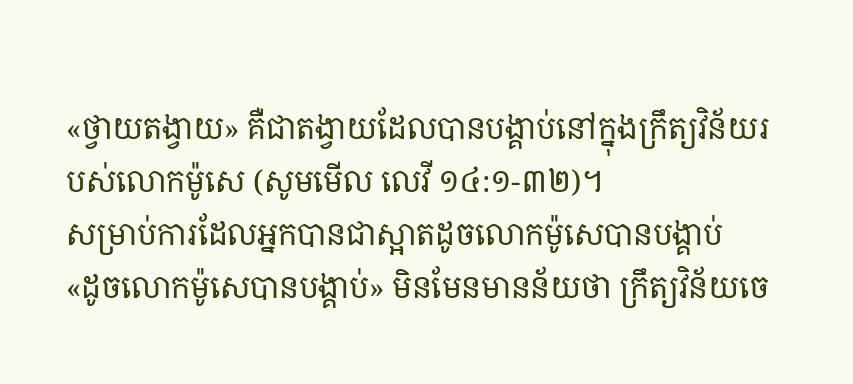«ថ្វាយតង្វាយ» គឺជាតង្វាយដែលបានបង្គាប់នៅក្នុងក្រឹត្យវិន័យរបស់លោកម៉ូសេ (សូមមើល លេវី ១៤:១-៣២)។
សម្រាប់ការដែលអ្នកបានជាស្អាតដូចលោកម៉ូសេបានបង្គាប់
«ដូចលោកម៉ូសេបានបង្គាប់» មិនមែនមានន័យថា ក្រឹត្យវិន័យចេ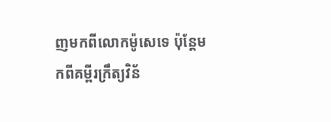ញមកពីលោកម៉ូសេទេ ប៉ុន្តែមកពីគម្ពីរក្រឹត្យវិន័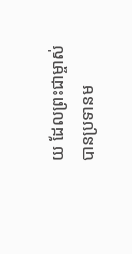យ ដែលព្រះជាម្ចាស់បានប្រទានម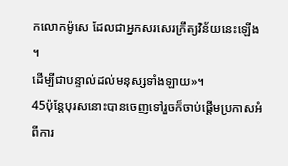កលោកម៉ូសេ ដែលជាអ្នកសរសេរក្រឹត្យវិន័យនេះឡើង។
ដើម្បីជាបន្ទាល់ដល់មនុស្សទាំងឡាយ»។
45ប៉ុន្ដែបុរសនោះបានចេញទៅរួចក៏ចាប់ផ្ដើមប្រកាសអំពីការ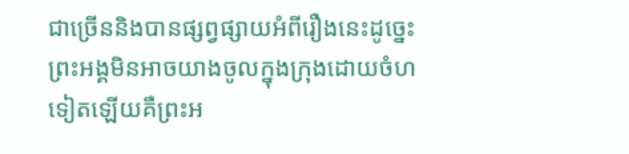ជាច្រើននិងបានផ្សព្វផ្សាយអំពីរឿងនេះដូច្នេះព្រះអង្គមិនអាចយាងចូលក្នុងក្រុងដោយចំហទៀតឡើយគឺព្រះអ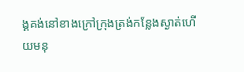ង្គគង់នៅខាងក្រៅក្រុងត្រង់កន្លែងស្ងាត់ហើយមនុ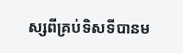ស្សពីគ្រប់ទិសទីបានម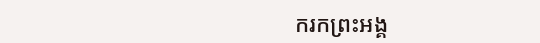ករកព្រះអង្គ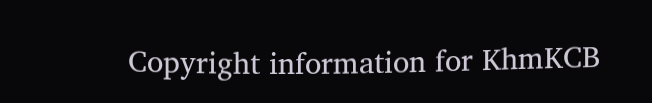Copyright information for KhmKCB